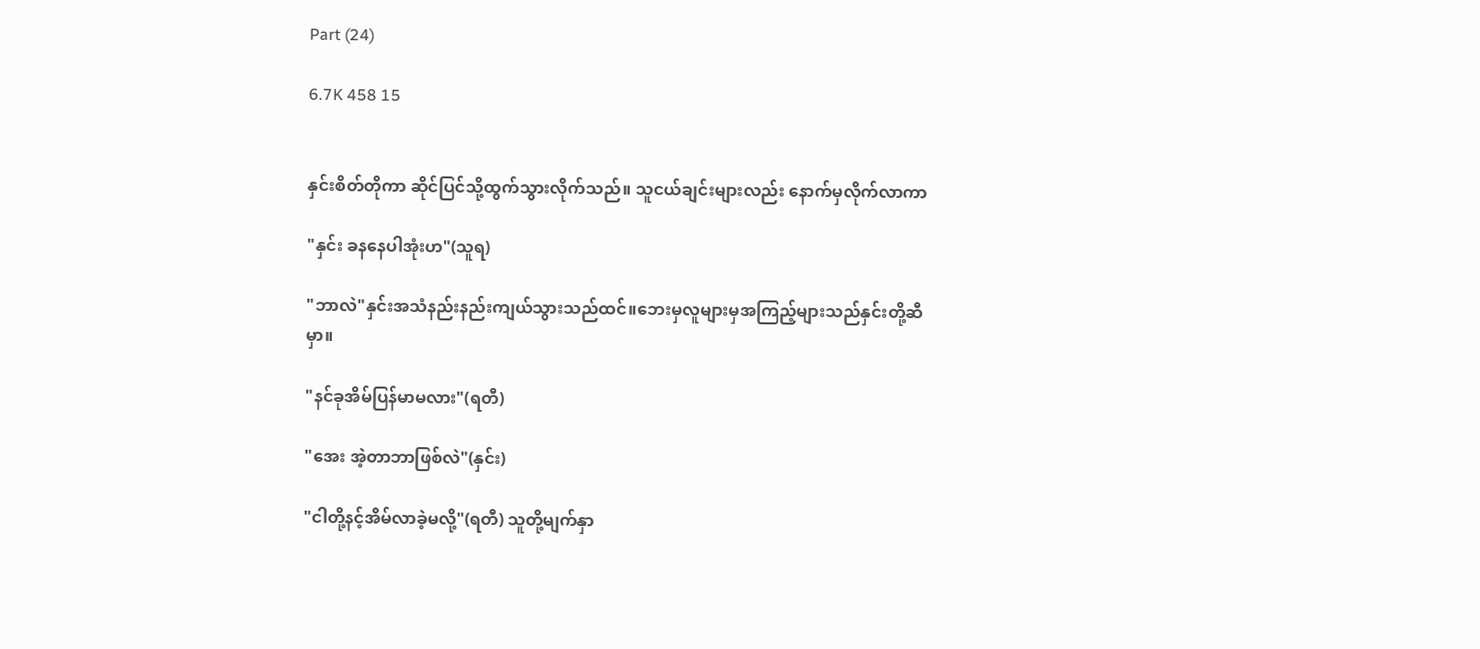Part (24)

6.7K 458 15


နှင်းစိတ်တိုကာ ဆိုင်ပြင်သို့ထွက်သွားလိုက်သည်။ သူငယ်ချင်းများလည်း နောက်မှလိုက်လာကာ

"နှင်း ခနနေပါအုံးဟ"(သူရ)

"ဘာလဲ"နှင်းအသံနည်းနည်းကျယ်သွားသည်ထင်။ဘေးမှလူများမှအကြည့်များသည်နှင်းတို့ဆီမှာ။

"နင်ခုအိမ်ပြန်မာမလား"(ရတီ)

"အေး အဲ့တာဘာဖြစ်လဲ"(နှင်း)

"ငါတို့နင့်အိမ်လာခဲ့မလို့"(ရတီ) သူတို့မျက်နှာ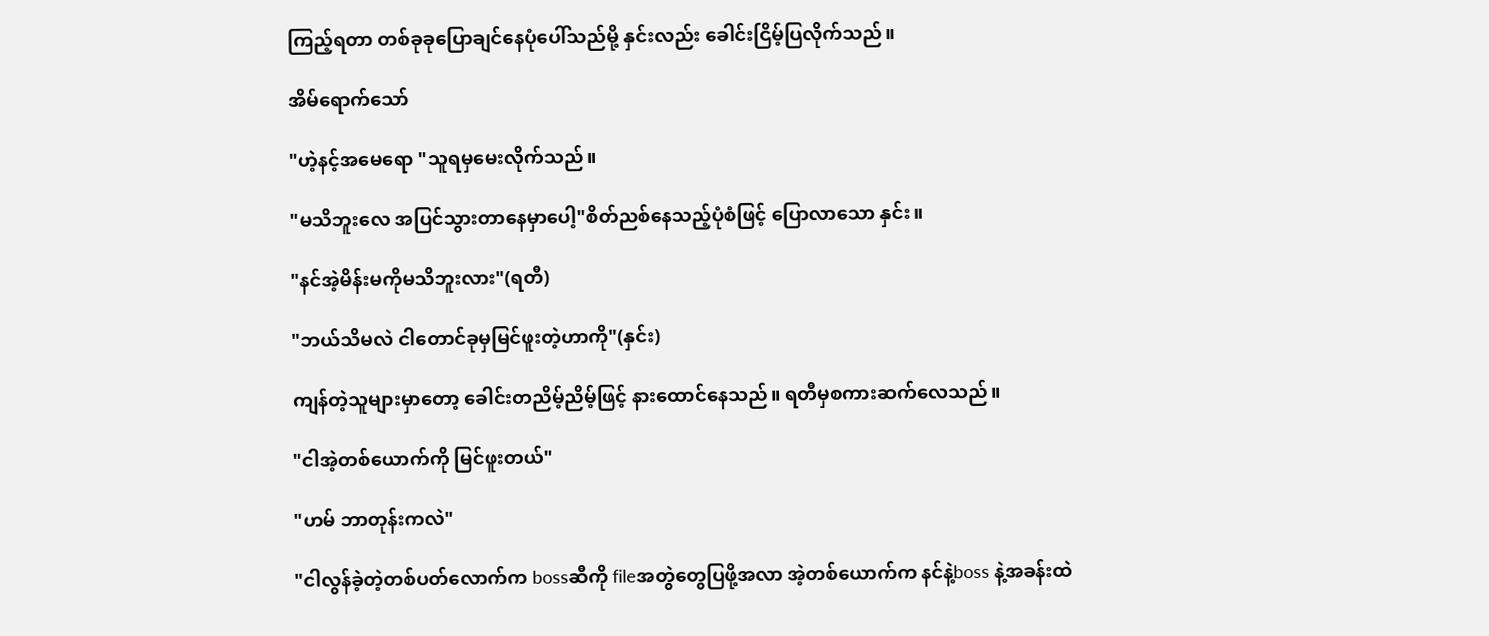ကြည့်ရတာ တစ်ခုခုပြောချင်နေပုံပေါ်သည်မို့ နှင်းလည်း ခေါင်းငြိမ့်ပြလိုက်သည်။

အိမ်ရောက်သော်

"ဟဲ့နင့်အမေရော "သူရမှမေးလိုက်သည်။

"မသိဘူးလေ အပြင်သွားတာနေမှာပေါ့"စိတ်ညစ်နေသည့်ပုံစံဖြင့် ပြောလာသော နှင်း။

"နင်အဲ့မိန်းမကိုမသိဘူးလား"(ရတီ)

"ဘယ်သိမလဲ ငါတောင်ခုမှမြင်ဖူးတဲ့ဟာကို"(နှင်း)

ကျန်တဲ့သူများ‌မှာတော့ ခေါင်းတညိမ့်ညိမ့်ဖြင့် နားထောင်နေသည်။ ရတီမှစကားဆက်လေသည်။

"ငါအဲ့တစ်ယောက်ကို မြင်ဖူးတယ်"

"ဟမ် ဘာတုန်းကလဲ"

"ငါလွန်ခဲ့တဲ့တစ်ပတ်လောက်က bossဆီကို fileအတွဲတွေပြဖို့အလာ အဲ့တစ်ယောက်က နင်နဲ့boss နဲ့အခန်းထဲ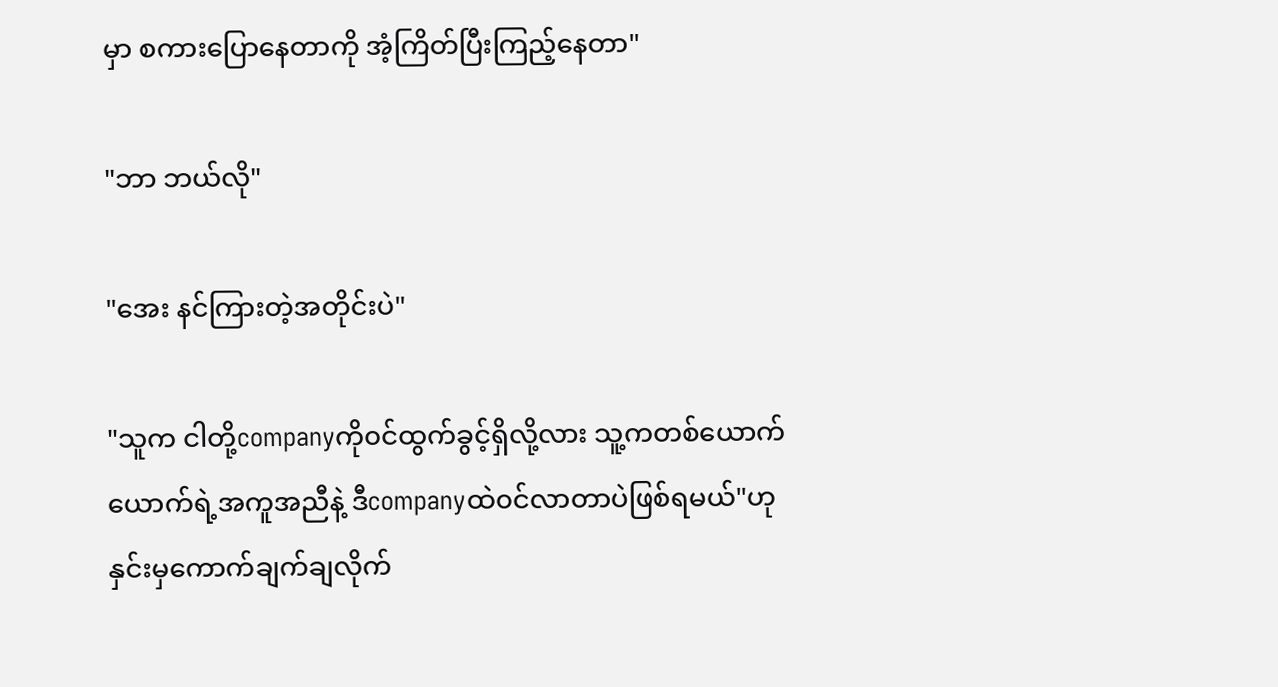မှာ စကားပြောနေတာကို အံ့ကြိတ်ပြီးကြည့်နေတာ"

"ဘာ ဘယ်လို"

"အေး နင်ကြားတဲ့အတိုင်းပဲ"

"သူက ငါတို့companyကို၀င်ထွက်ခွင့်ရှိလို့လား သူ့ကတစ်ယောက်ယောက်ရဲ့အကူအညီနဲ့ ဒီcompanyထဲ၀င်လာတာပဲဖြစ်ရမယ်"ဟု နှင်းမှကောက်ချက်ချလိုက်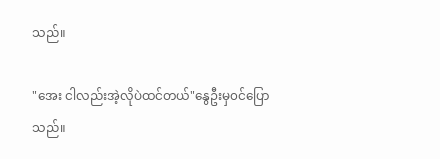သည်။

"အေး ငါလည်းအဲ့လိုပဲထင်တယ်"နွေဦးမှ၀င်ပြောသည်။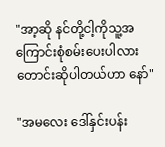"အာ့ဆို နင်တို့ငါ့ကိုသူ့အကြောင်းစုံစမ်းပေးပါလား တောင်းဆိုပါတယ်ဟာ‌ နော်"

"အမလေး ဒေါ်နှင်းပန်း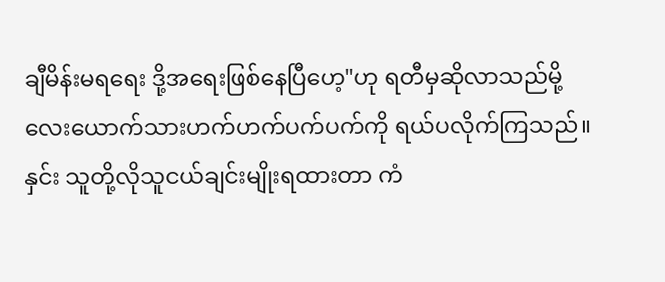ချီမိန်းမရရေး ဒို့အရေးဖြစ်နေပြီဟေ့"ဟု ရတီမှဆိုလာသည်မို့ လေးယောက်သားဟက်ဟက်ပက်ပက်ကို ရယ်ပလိုက်ကြသည်။နှင်း သူတို့လိုသူငယ်ချင်းမျိုးရထားတာ ကံ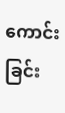ကောင်းခြင်း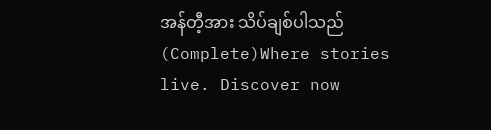အန်တီ့အား သိပ်ချစ်ပါသည် (Complete)Where stories live. Discover now